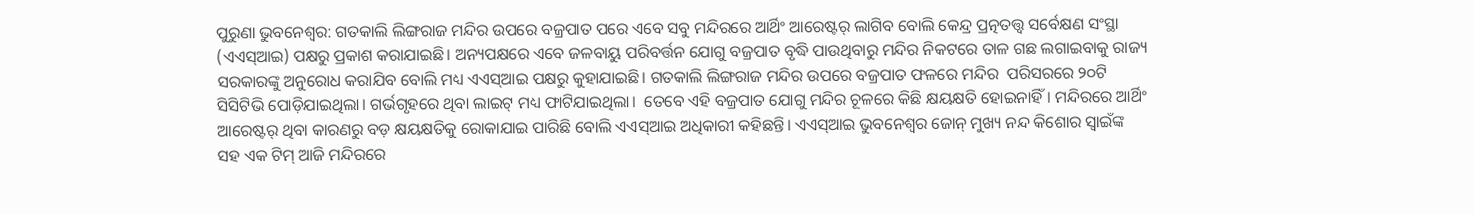ପୁରୁଣା ଭୁବନେଶ୍ୱର: ଗତକାଲି ଲିଙ୍ଗରାଜ ମନ୍ଦିର ଉପରେ ବଜ୍ରପାତ ପରେ ଏବେ ସବୁ ମନ୍ଦିରରେ ଆର୍ଥିଂ ଆରେଷ୍ଟର୍‌ ଲାଗିବ ବୋଲି କେନ୍ଦ୍ର ପ୍ରତ୍ନତତ୍ତ୍ବ ସର୍ବେକ୍ଷଣ ସଂସ୍ଥା (ଏଏସ୍ଆଇ) ପକ୍ଷରୁ ପ୍ରକାଶ କରାଯାଇଛି। ଅନ୍ୟପକ୍ଷରେ ଏବେ ଜଳବାୟୁ ପରିବର୍ତ୍ତନ ଯୋଗୁ ବଜ୍ରପାତ ବୃଦ୍ଧି ପାଉଥିବାରୁ ମନ୍ଦିର ନିକଟରେ ତାଳ ଗଛ ଲଗାଇବାକୁ ରାଜ୍ୟ ସରକାରଙ୍କୁ ଅନୁରୋଧ କରାଯିବ ବୋଲି ମଧ୍ୟ ଏଏସ୍ଆଇ ପକ୍ଷରୁ କୁହାଯାଇଛି। ଗତକାଲି ଲିଙ୍ଗରାଜ ମନ୍ଦିର ଉପରେ ବଜ୍ରପାତ ଫଳରେ ମନ୍ଦିର  ପରିସରରେ ୨୦ଟି ସିସିଟିଭି ପୋଡ଼ିଯାଇଥିଲା। ଗର୍ଭଗୃହରେ ଥିବା ଲାଇଟ୍‌ ମଧ୍ୟ ଫାଟିଯାଇଥିଲା।  ତେବେ ଏହି ବଜ୍ରପାତ ଯୋଗୁ ମନ୍ଦିର ଚୂଳରେ କିଛି କ୍ଷୟକ୍ଷତି ହୋଇନାହିଁ। ମନ୍ଦିରରେ ଆର୍ଥିଂ ଆରେଷ୍ଟର୍‌ ଥିବା କାରଣରୁ ବଡ଼ କ୍ଷୟକ୍ଷତିକୁ ରୋକାଯାଇ ପାରିଛି ବୋଲି ଏଏସ୍‌ଆଇ ଅଧିକାରୀ କହିଛନ୍ତି। ଏଏସ୍ଆଇ ଭୁବନେଶ୍ବର ଜୋନ୍‌ ମୁଖ୍ୟ ନନ୍ଦ କିଶୋର ସ୍ବାଇଁଙ୍କ ସହ ଏକ ଟିମ୍‌ ଆଜି ମନ୍ଦିରରେ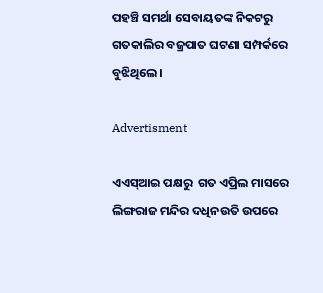ପହଞ୍ଚି ସମର୍ଥା ସେବାୟତଙ୍କ ନିକଟରୁ ଗତକାଲିର ବଜ୍ରପାତ ଘଟଣା ସମ୍ପର୍କରେ ବୁଝିଥିଲେ।

Advertisment

ଏଏସ୍‌ଆଇ ପକ୍ଷରୁ  ଗତ ଏପ୍ରିଲ ମାସରେ ଲିଙ୍ଗରାଜ ମନ୍ଦିର ଦଧିନଉତି ଉପରେ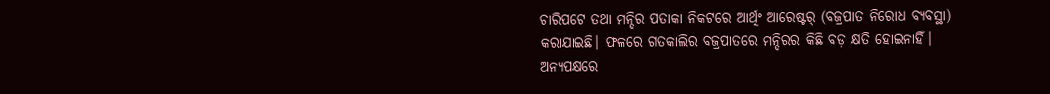ଚାରିପଟେ ତଥା ମନ୍ଦିର ପତାକା ନିକଟରେ ଆର୍ଥିଂ ଆରେଷ୍ଟର୍‌ (ବଜ୍ରପାତ ନିରୋଧ ବ୍ୟବସ୍ଥା) କରାଯାଇଛି। ଫଳରେ ଗତକାଲିର ବଜ୍ରପାତରେ ମନ୍ଦିରର କିଛି ବଡ଼ କ୍ଷତି ହୋଇନାହିଁ। ଅନ୍ୟପକ୍ଷରେ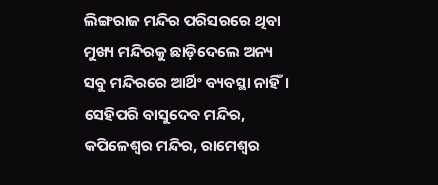ଲିଙ୍ଗରାଜ ମନ୍ଦିର ପରିସରରେ ଥିବା ମୁଖ୍ୟ ମନ୍ଦିରକୁ ଛାଡ଼ିଦେଲେ ଅନ୍ୟ ସବୁ ମନ୍ଦିରରେ ଆର୍ଥିଂ ବ୍ୟବସ୍ଥା ନାହିଁ। ସେହିପରି ବାସୁଦେବ ମନ୍ଦିର, କପିଳେଶ୍ବର ମନ୍ଦିର, ରାମେଶ୍ବର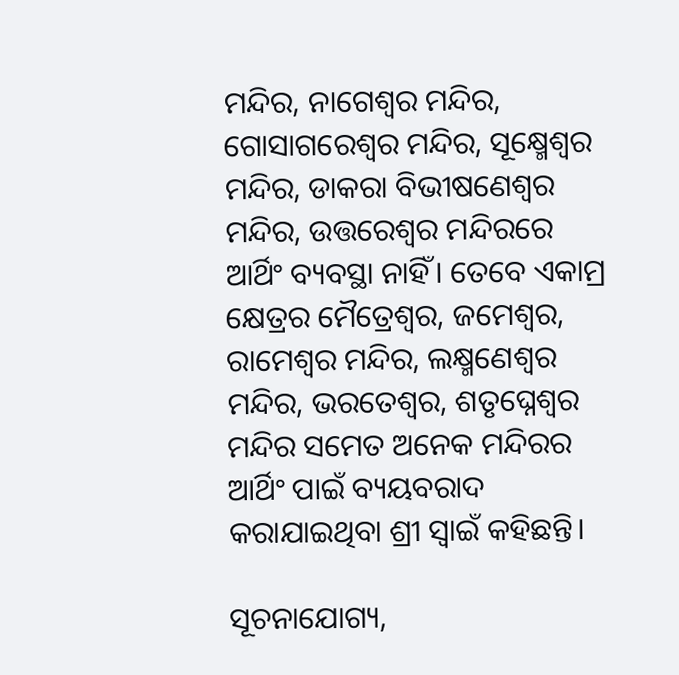ମନ୍ଦିର, ନାଗେଶ୍ବର ମନ୍ଦିର, ଗୋସାଗରେଶ୍ବର ମନ୍ଦିର, ସୂକ୍ଷ୍ମେଶ୍ବର ମନ୍ଦିର, ଡାକରା ବିଭୀଷଣେଶ୍ବର ମନ୍ଦିର, ଉତ୍ତରେଶ୍ବର ମନ୍ଦିରରେ ଆର୍ଥିଂ ବ୍ୟବସ୍ଥା ନାହିଁ। ତେବେ ଏକାମ୍ର କ୍ଷେତ୍ରର ମୈତ୍ରେଶ୍ବର, ଜମେଶ୍ବର, ରାମେଶ୍ୱର ମନ୍ଦିର, ଲକ୍ଷ୍ମଣେଶ୍ୱର ମନ୍ଦିର, ଭରତେଶ୍ୱର, ଶତୃଘ୍ନେଶ୍ୱର ମନ୍ଦିର ସମେତ ଅନେକ ମନ୍ଦିରର ଆର୍ଥିଂ ପାଇଁ ବ୍ୟୟବରାଦ କରାଯାଇଥିବା ଶ୍ରୀ ସ୍ବାଇଁ କହିଛନ୍ତି।

ସୂଚନାଯୋଗ୍ୟ,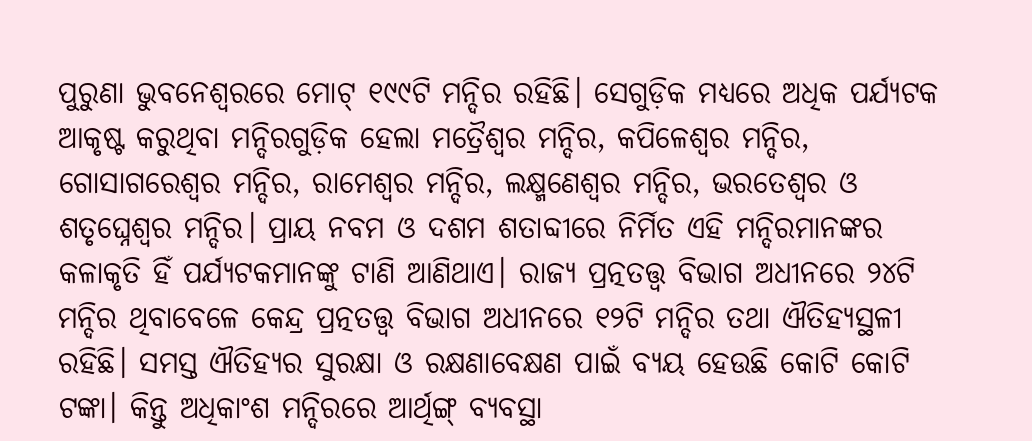ପୁରୁଣା ଭୁବନେଶ୍ୱରରେ ମୋଟ୍ ୧୯୯ଟି ମନ୍ଦିର ରହିଛି। ସେଗୁଡ଼ିକ ମଧ୍ୟରେ ଅଧିକ ପର୍ଯ୍ୟଟକ ଆକୃଷ୍ଟ କରୁଥିବା ମନ୍ଦିରଗୁଡ଼ିକ ହେଲା ମତ୍ରୈଶ୍ୱର ମନ୍ଦିର, କପିଳେଶ୍ୱର ମନ୍ଦିର, ଗୋସାଗରେଶ୍ୱର ମନ୍ଦିର, ରାମେଶ୍ୱର ମନ୍ଦିର, ଲକ୍ଷ୍ମଣେଶ୍ୱର ମନ୍ଦିର, ଭରତେଶ୍ୱର ଓ ଶତୃଘ୍ନେଶ୍ୱର ମନ୍ଦିର। ପ୍ରାୟ ନବମ ଓ ଦଶମ ଶତାବ୍ଦୀରେ ନିର୍ମିତ ଏହି ମନ୍ଦିରମାନଙ୍କର କଳାକୃତି ହିଁ ପର୍ଯ୍ୟଟକମାନଙ୍କୁ ଟାଣି ଆଣିଥାଏ। ରାଜ୍ୟ ପ୍ରତ୍ନତତ୍ତ୍ୱ ବିଭାଗ ଅଧୀନରେ ୨୪ଟି ମନ୍ଦିର ଥିବାବେଳେ କେନ୍ଦ୍ର ପ୍ରତ୍ନତତ୍ତ୍ୱ ବିଭାଗ ଅଧୀନରେ ୧୨ଟି ମନ୍ଦିର ତଥା ଐତିହ୍ୟସ୍ଥଳୀ ରହିଛି। ସମସ୍ତ ଐତିହ୍ୟର ସୁରକ୍ଷା ଓ ରକ୍ଷଣାବେକ୍ଷଣ ପାଇଁ ବ୍ୟୟ ହେଉଛି କୋଟି କୋଟି ଟଙ୍କା। କିନ୍ତୁ ଅଧିକାଂଶ ମନ୍ଦିରରେ ଆର୍ଥିଙ୍ଗ୍ ବ୍ୟବସ୍ଥା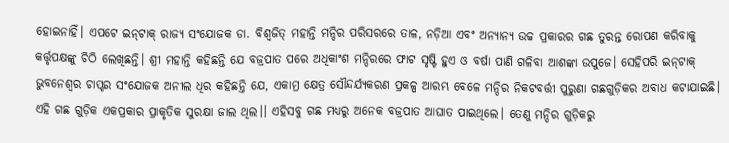ହୋଇନାହିଁ। ଏପଟେ ଇନ୍‌ଟାକ୍‌ ରାଜ୍ୟ ସଂଯୋଜକ ଡା. ବିଶ୍ୱଜିତ୍‌ ମହାନ୍ତି ମନ୍ଦିର ପରିସରରେ ତାଳ, ନଡ଼ିଆ ଏବଂ ଅନ୍ୟାନ୍ୟ ଉଚ୍ଚ ପ୍ରକାରର ଗଛ ତୁରନ୍ତ ରୋପଣ କରିବାକୁ କର୍ତ୍ତୃପକ୍ଷଙ୍କୁ ଚିଠି ଲେଖିଛନ୍ତି। ଶ୍ରୀ ମହାନ୍ତି କହିଛନ୍ତି ଯେ ବଜ୍ରପାତ ପରେ ଅଧିକାଂଶ ମନ୍ଦିରରେ ଫାଟ ସୃଷ୍ଟି ହୁଏ ଓ ବର୍ଷା ପାଣି ଗଳିବା ଆଶଙ୍କା ଉପୁଜେ। ସେହିପରି ଇନ୍‌ଟାକ୍‌ ଭୁବନେଶ୍ବର ଚାପ୍ଟର ସଂଯୋଜକ ଅନୀଲ ଧିର କହିଛନ୍ତି ଯେ, ଏକାମ୍ର କ୍ଷେତ୍ର ସୌନ୍ଦର୍ଯ୍ୟକରଣ ପ୍ରକଳ୍ପ ଆରମ୍ଭ ବେଳେ ମନ୍ଦିର ନିକଟବର୍ତ୍ତୀ ପୁରୁଣା ଗଛଗୁଡ଼ିକର ଅବାଧ କଟାଯାଇଛି। ଏହି ଗଛ ଗୁଡ଼ିକ ଏକପ୍ରକାର ପ୍ରାକୃତିକ ସୁରକ୍ଷା ଜାଲ ଥିଲ।। ଏହିସବୁ ଗଛ ମଧ୍ୟରୁ ଅନେକ ବଜ୍ରପାତ ଆଘାତ ପାଇଥିଲେ। ତେଣୁ ମନ୍ଦିର ଗୁଡ଼ିକରୁ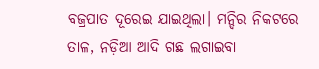ବଜ୍ରପାତ ଦୂରେଇ ଯାଇଥିଲା। ମନ୍ଦିର ନିକଟରେ ତାଳ, ନଡ଼ିଆ ଆଦି ଗଛ ଲଗାଇବା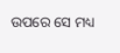ଉପରେ ସେ ମଧ୍ୟ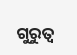ଗୁରୁତ୍ବ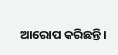ଆରୋପ କରିଛନ୍ତି।